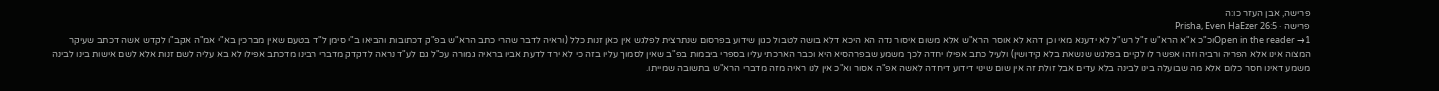פרישה, אבן העזר כו:ה
פרישה · Prisha, Even HaEzer 26:5
Open in the reader →1וכ"כ א"א הרא"ש ז"ל רש"ל לא ידענא מאי וכן דהא לא אוסר הרא"ש אלא משום איסור נדה הא היכא דלא בושה לטבול כגון שידוע בפרסום שנתרצית לפלגש אין כאן זנות כלל (וראיה לדבר שהרי כתב הרא"ש בפ"ק דכתובות והביאו ב"י סימן ל"ד בטעם שאין מברכין בא"י אמ"ה אקב"ו לקדש אשה דכתב שעיקר המצוה אינו אלא הפריה ורביה וזהו אפשר לו לקיים בפלגש שנשאת בלא קידושין) ולעיל כתב אפילו יחדה לכך משמע שבפרהסיא היא וכבר הארכתי עליו בספרי ביבמות בפ"ב שאין לסמוך עליו בזה כי לא ירד לדעת אביו בראיה גמורה עכ"ל גם לע"ד נראה לדקדק מדברי רבינו מדכתב אפילו לא בא עליה לשם זנות אלא לשם אישות בינו לבינה משמע דאינו חסר כלום אלא מה שבועלה בינו לבינה בלא עדים אבל זולת זה אין שום שינוי דידוע דיחדה לאשה אפ"ה אסור וא"כ אין לנו ראיה מזה מדברי הרא"ש בתשובה שמייתו.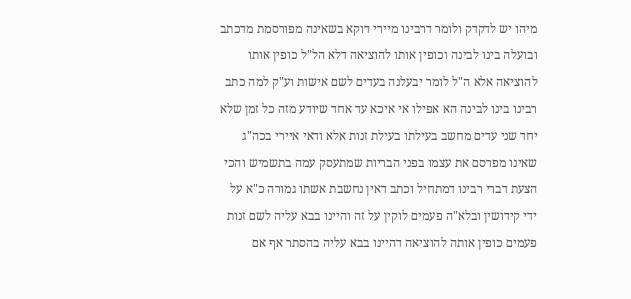מיהו יש לדקדק ולומר דרבינו מיירי דוקא בשאינה מפורסמת מדכתב ובועלה בינו לבינה וכופין אותו להוציאה דלא הל"ל כופין אותו להוציאה אלא ה"ל לומר יבעלנה בעדים לשם אישות וע"ק למה כתב רבינו בינו לבינה הא אפילו אי איכא עד אחד שיודע מזה כל זמן שלא יחד שני עדים מחשב בעילתו בעילת זנות אלא ודאי איירי בכה"ג שאינו מפרסם את עצמו בפני הבריות שמתעסק עמה בתשמיש והכי הצעת דברי רבינו דמתחיל וכתב דאין נחשבת אשתו גמורה כ"א על ידי קידושין ובלא"ה פעמים לוקין על זה והיינו בבא עליה לשם זנות פעמים כופין אותה להוציאה דהיינו בבא עליה בהסתר אף אם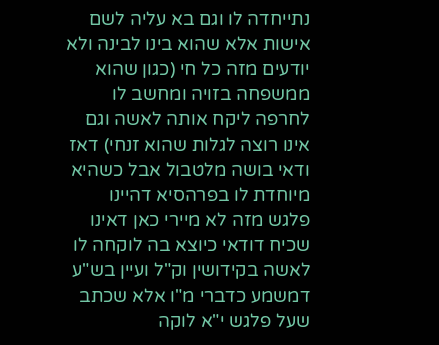נתייחדה לו וגם בא עליה לשם אישות אלא שהוא בינו לבינה ולא יודעים מזה כל חי (כגון שהוא ממשפחה בזויה ומחשב לו לחרפה ליקח אותה לאשה וגם אינו רוצה לגלות שהוא זנחי) דאז ודאי בושה מלטבול אבל כשהיא מיוחדת לו בפרהסיא דהיינו פלגש מזה לא מיירי כאן דאינו שכיח דודאי כיוצא בה לוקחה לו לאשה בקידושין וק"ל ועיין בש"ע דמשמע כדברי מ"ו אלא שכתב שעל פלגש י"א לוקה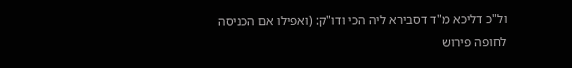ול"כ דליכא מ"ד דסבירא ליה הכי ודו"ק: (ואפילו אם הכניסה לחופה פירוש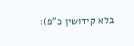בלא קידושין כ"פ):